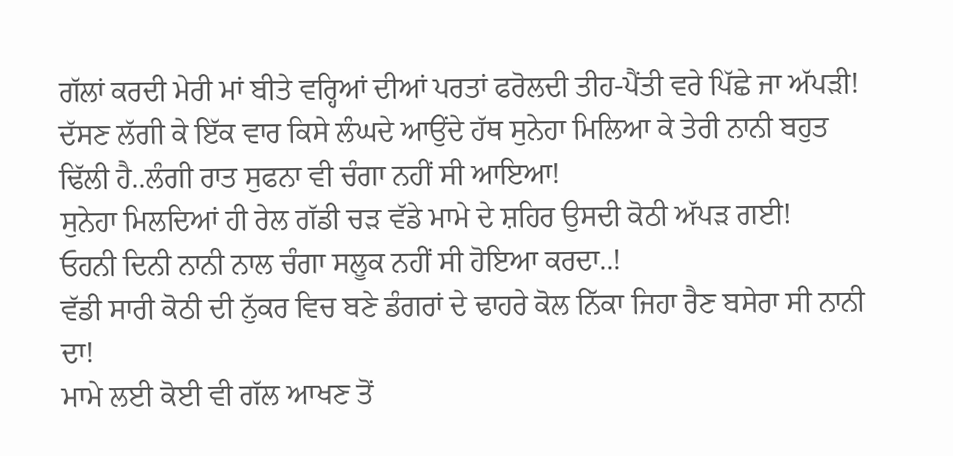ਗੱਲਾਂ ਕਰਦੀ ਮੇਰੀ ਮਾਂ ਬੀਤੇ ਵਰ੍ਹਿਆਂ ਦੀਆਂ ਪਰਤਾਂ ਫਰੋਲਦੀ ਤੀਹ-ਪੈਂਤੀ ਵਰੇ ਪਿੱਛੇ ਜਾ ਅੱਪੜੀ!
ਦੱਸਣ ਲੱਗੀ ਕੇ ਇੱਕ ਵਾਰ ਕਿਸੇ ਲੰਘਦੇ ਆਉਂਦੇ ਹੱਥ ਸੁਨੇਹਾ ਮਿਲਿਆ ਕੇ ਤੇਰੀ ਨਾਨੀ ਬਹੁਤ ਢਿੱਲੀ ਹੈ..ਲੰਗੀ ਰਾਤ ਸੁਫਨਾ ਵੀ ਚੰਗਾ ਨਹੀਂ ਸੀ ਆਇਆ!
ਸੁਨੇਹਾ ਮਿਲਦਿਆਂ ਹੀ ਰੇਲ ਗੱਡੀ ਚੜ ਵੱਡੇ ਮਾਮੇ ਦੇ ਸ਼ਹਿਰ ਉਸਦੀ ਕੋਠੀ ਅੱਪੜ ਗਈ!
ਓਹਨੀ ਦਿਨੀ ਨਾਨੀ ਨਾਲ ਚੰਗਾ ਸਲੂਕ ਨਹੀਂ ਸੀ ਹੋਇਆ ਕਰਦਾ..!
ਵੱਡੀ ਸਾਰੀ ਕੋਠੀ ਦੀ ਨੁੱਕਰ ਵਿਚ ਬਣੇ ਡੰਗਰਾਂ ਦੇ ਢਾਹਰੇ ਕੋਲ ਨਿੱਕਾ ਜਿਹਾ ਰੈਣ ਬਸੇਰਾ ਸੀ ਨਾਨੀ ਦਾ!
ਮਾਮੇ ਲਈ ਕੋਈ ਵੀ ਗੱਲ ਆਖਣ ਤੋਂ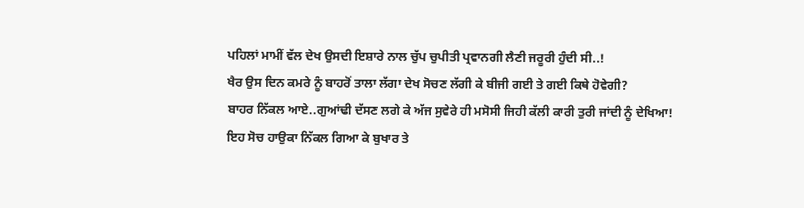ਪਹਿਲਾਂ ਮਾਮੀਂ ਵੱਲ ਦੇਖ ਉਸਦੀ ਇਸ਼ਾਰੇ ਨਾਲ ਚੁੱਪ ਚੁਪੀਤੀ ਪ੍ਰਵਾਨਗੀ ਲੈਣੀ ਜਰੂਰੀ ਹੁੰਦੀ ਸੀ..!
ਖੈਰ ਉਸ ਦਿਨ ਕਮਰੇ ਨੂੰ ਬਾਹਰੋਂ ਤਾਲਾ ਲੱਗਾ ਦੇਖ ਸੋਚਣ ਲੱਗੀ ਕੇ ਬੀਜੀ ਗਈ ਤੇ ਗਈ ਕਿਥੇ ਹੋਵੇਗੀ?
ਬਾਹਰ ਨਿੱਕਲ ਆਏ..ਗੁਆਂਢੀ ਦੱਸਣ ਲਗੇ ਕੇ ਅੱਜ ਸੁਵੇਰੇ ਹੀ ਮਸੋਸੀ ਜਿਹੀ ਕੱਲੀ ਕਾਰੀ ਤੁਰੀ ਜਾਂਦੀ ਨੂੰ ਦੇਖਿਆ!
ਇਹ ਸੋਚ ਹਾਉਕਾ ਨਿੱਕਲ ਗਿਆ ਕੇ ਬੁਖਾਰ ਤੇ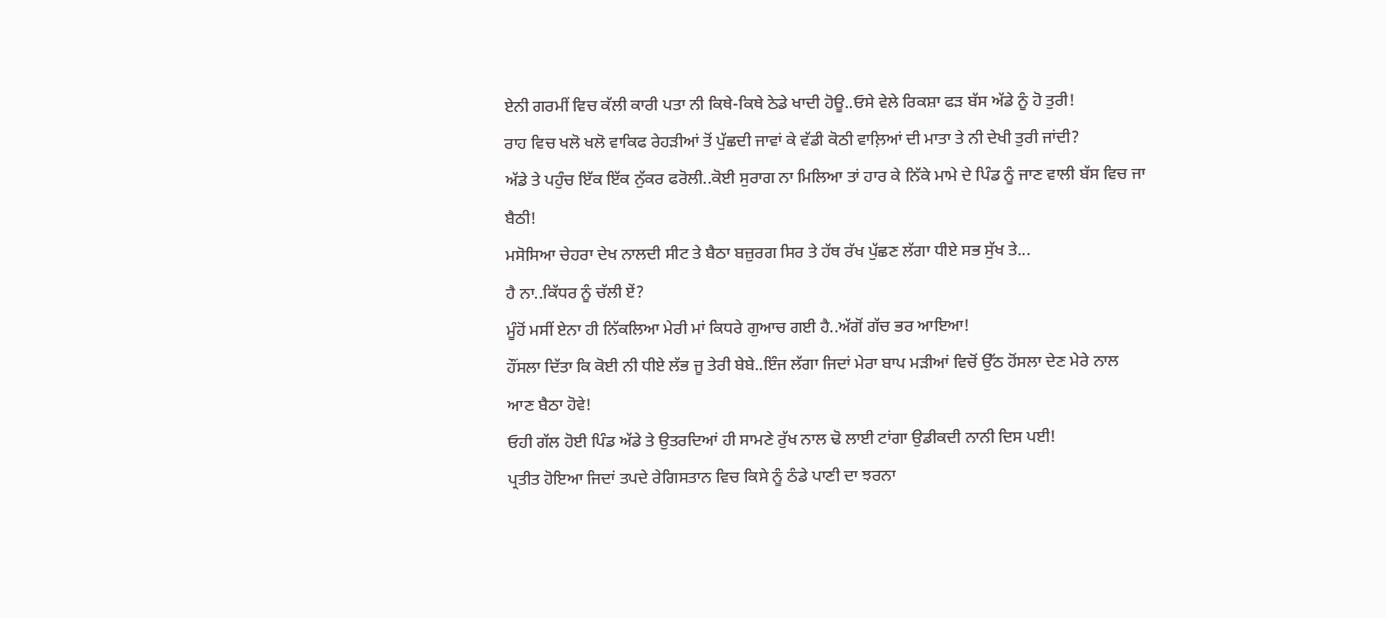ਏਨੀ ਗਰਮੀਂ ਵਿਚ ਕੱਲੀ ਕਾਰੀ ਪਤਾ ਨੀ ਕਿਥੇ-ਕਿਥੇ ਠੇਡੇ ਖਾਦੀ ਹੋਊ..ਓਸੇ ਵੇਲੇ ਰਿਕਸ਼ਾ ਫੜ ਬੱਸ ਅੱਡੇ ਨੂੰ ਹੋ ਤੁਰੀ!
ਰਾਹ ਵਿਚ ਖਲੋ ਖਲੋ ਵਾਕਿਫ ਰੇਹੜੀਆਂ ਤੋਂ ਪੁੱਛਦੀ ਜਾਵਾਂ ਕੇ ਵੱਡੀ ਕੋਠੀ ਵਾਲ਼ਿਆਂ ਦੀ ਮਾਤਾ ਤੇ ਨੀ ਦੇਖੀ ਤੁਰੀ ਜਾਂਦੀ?
ਅੱਡੇ ਤੇ ਪਹੁੰਚ ਇੱਕ ਇੱਕ ਨੁੱਕਰ ਫਰੋਲੀ..ਕੋਈ ਸੁਰਾਗ ਨਾ ਮਿਲਿਆ ਤਾਂ ਹਾਰ ਕੇ ਨਿੱਕੇ ਮਾਮੇ ਦੇ ਪਿੰਡ ਨੂੰ ਜਾਣ ਵਾਲੀ ਬੱਸ ਵਿਚ ਜਾ ਬੈਠੀ!
ਮਸੋਸਿਆ ਚੇਹਰਾ ਦੇਖ ਨਾਲਦੀ ਸੀਟ ਤੇ ਬੈਠਾ ਬਜ਼ੁਰਗ ਸਿਰ ਤੇ ਹੱਥ ਰੱਖ ਪੁੱਛਣ ਲੱਗਾ ਧੀਏ ਸਭ ਸੁੱਖ ਤੇ...
ਹੈ ਨਾ..ਕਿੱਧਰ ਨੂੰ ਚੱਲੀ ਏਂ?
ਮੂੰਹੋਂ ਮਸੀਂ ਏਨਾ ਹੀ ਨਿੱਕਲਿਆ ਮੇਰੀ ਮਾਂ ਕਿਧਰੇ ਗੁਆਚ ਗਈ ਹੈ..ਅੱਗੋਂ ਗੱਚ ਭਰ ਆਇਆ!
ਹੌਂਸਲਾ ਦਿੱਤਾ ਕਿ ਕੋਈ ਨੀ ਧੀਏ ਲੱਭ ਜੂ ਤੇਰੀ ਬੇਬੇ..ਇੰਜ ਲੱਗਾ ਜਿਦਾਂ ਮੇਰਾ ਬਾਪ ਮੜੀਆਂ ਵਿਚੋਂ ਉੱਠ ਹੋਂਸਲਾ ਦੇਣ ਮੇਰੇ ਨਾਲ ਆਣ ਬੈਠਾ ਹੋਵੇ!
ਓਹੀ ਗੱਲ ਹੋਈ ਪਿੰਡ ਅੱਡੇ ਤੇ ਉਤਰਦਿਆਂ ਹੀ ਸਾਮਣੇ ਰੁੱਖ ਨਾਲ ਢੋ ਲਾਈ ਟਾਂਗਾ ਉਡੀਕਦੀ ਨਾਨੀ ਦਿਸ ਪਈ!
ਪ੍ਰਤੀਤ ਹੋਇਆ ਜਿਦਾਂ ਤਪਦੇ ਰੇਗਿਸਤਾਨ ਵਿਚ ਕਿਸੇ ਨੂੰ ਠੰਡੇ ਪਾਣੀ ਦਾ ਝਰਨਾ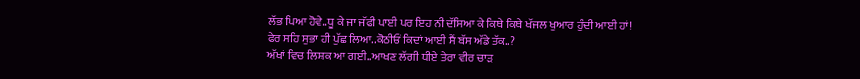ਲੱਭ ਪਿਆ ਹੋਵੇ..ਧੂ ਕੇ ਜਾ ਜੱਫੀ ਪਾਈ ਪਰ ਇਹ ਨੀ ਦੱਸਿਆ ਕੇ ਕਿਥੇ ਕਿਥੇ ਖੱਜਲ ਖੁਆਰ ਹੁੰਦੀ ਆਈ ਹਾਂ!
ਫੇਰ ਸਹਿ ਸੁਭਾ ਹੀ ਪੁੱਛ ਲਿਆ..ਕੋਠੀਓਂ ਕਿਦਾਂ ਆਈ ਸੈਂ ਬੱਸ ਅੱਡੇ ਤੱਕ..?
ਅੱਖਾਂ ਵਿਚ ਲਿਸ਼ਕ ਆ ਗਈ..ਆਖਣ ਲੱਗੀ ਧੀਏ ਤੇਰਾ ਵੀਰ ਚਾੜ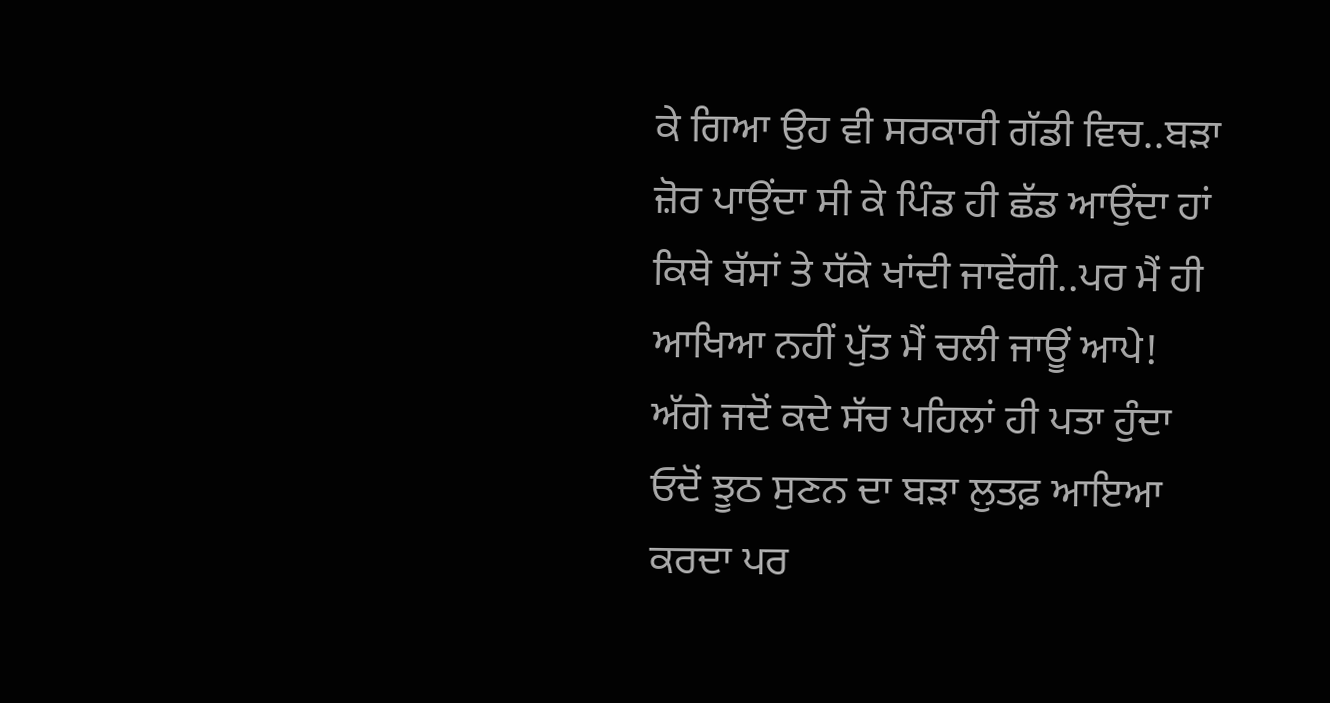ਕੇ ਗਿਆ ਉਹ ਵੀ ਸਰਕਾਰੀ ਗੱਡੀ ਵਿਚ..ਬੜਾ ਜ਼ੋਰ ਪਾਉਂਦਾ ਸੀ ਕੇ ਪਿੰਡ ਹੀ ਛੱਡ ਆਉਂਦਾ ਹਾਂ ਕਿਥੇ ਬੱਸਾਂ ਤੇ ਧੱਕੇ ਖਾਂਦੀ ਜਾਵੇਂਗੀ..ਪਰ ਮੈਂ ਹੀ ਆਖਿਆ ਨਹੀਂ ਪੁੱਤ ਮੈਂ ਚਲੀ ਜਾਊਂ ਆਪੇ!
ਅੱਗੇ ਜਦੋਂ ਕਦੇ ਸੱਚ ਪਹਿਲਾਂ ਹੀ ਪਤਾ ਹੁੰਦਾ ਓਦੋਂ ਝੂਠ ਸੁਣਨ ਦਾ ਬੜਾ ਲੁਤਫ਼ ਆਇਆ ਕਰਦਾ ਪਰ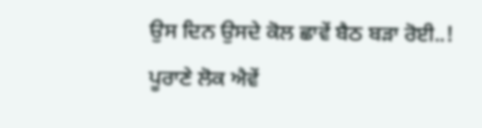ਉਸ ਦਿਨ ਉਸਦੇ ਕੋਲ ਛਾਵੇਂ ਬੈਠ ਬੜਾ ਰੋਈ..!
ਪੂਰਾਣੇ ਲੋਕ ਐਵੇਂ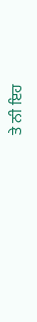ਤੇ ਨੀ ਇਹ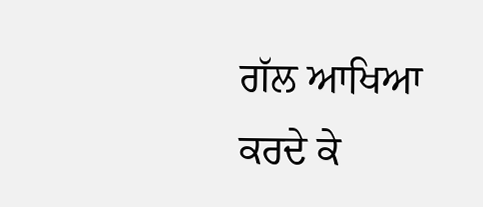ਗੱਲ ਆਖਿਆ ਕਰਦੇ ਕੇ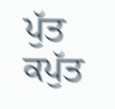ਪੁੱਤ ਕਪੁੱਤ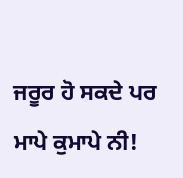ਜਰੂਰ ਹੋ ਸਕਦੇ ਪਰ ਮਾਪੇ ਕੁਮਾਪੇ ਨੀ!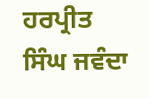ਹਰਪ੍ਰੀਤ ਸਿੰਘ ਜਵੰਦਾ